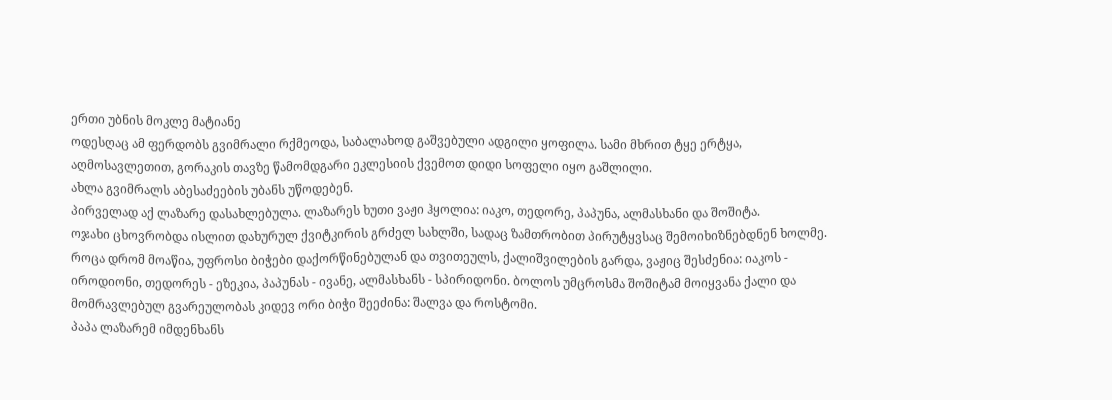ერთი უბნის მოკლე მატიანე
ოდესღაც ამ ფერდობს გვიმრალი რქმეოდა, საბალახოდ გაშვებული ადგილი ყოფილა. სამი მხრით ტყე ერტყა, აღმოსავლეთით, გორაკის თავზე წამომდგარი ეკლესიის ქვემოთ დიდი სოფელი იყო გაშლილი.
ახლა გვიმრალს აბესაძეების უბანს უწოდებენ.
პირველად აქ ლაზარე დასახლებულა. ლაზარეს ხუთი ვაჟი ჰყოლია: იაკო, თედორე, პაპუნა, ალმასხანი და შოშიტა.
ოჯახი ცხოვრობდა ისლით დახურულ ქვიტკირის გრძელ სახლში, სადაც ზამთრობით პირუტყვსაც შემოიხიზნებდნენ ხოლმე.
როცა დრომ მოაწია, უფროსი ბიჭები დაქორწინებულან და თვითეულს, ქალიშვილების გარდა, ვაჟიც შესძენია: იაკოს - იროდიონი, თედორეს - ეზეკია, პაპუნას - ივანე, ალმასხანს - სპირიდონი. ბოლოს უმცროსმა შოშიტამ მოიყვანა ქალი და მომრავლებულ გვარეულობას კიდევ ორი ბიჭი შეეძინა: შალვა და როსტომი.
პაპა ლაზარემ იმდენხანს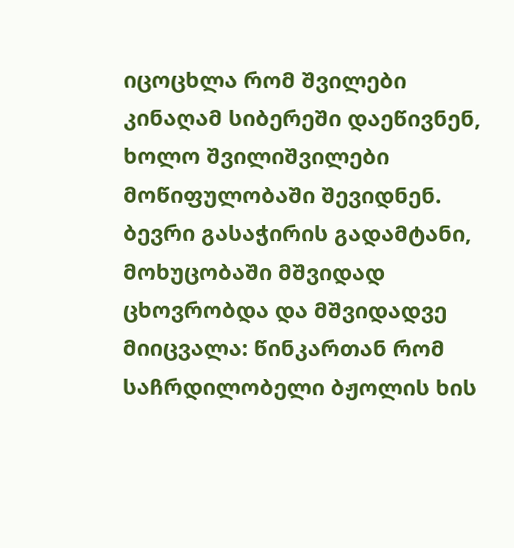იცოცხლა რომ შვილები კინაღამ სიბერეში დაეწივნენ, ხოლო შვილიშვილები მოწიფულობაში შევიდნენ. ბევრი გასაჭირის გადამტანი, მოხუცობაში მშვიდად ცხოვრობდა და მშვიდადვე მიიცვალა: წინკართან რომ საჩრდილობელი ბჟოლის ხის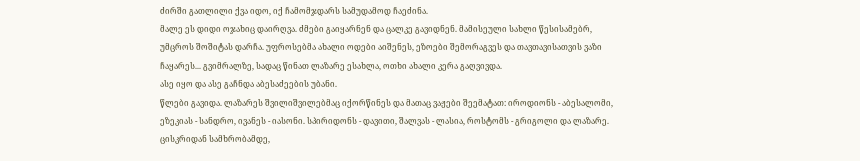ძირში გათლილი ქვა იდო, იქ ჩამომჯდარს სამუდამოდ ჩაეძინა.
მალე ეს დიდი ოჯახიც დაირღვა. ძმები გაიყარნენ და ცალკე გავიდნენ. მამისეული სახლი წესისამებრ, უმცროს შოშიტას დარჩა. უფროსებმა ახალი ოდები აიშენეს, ეზოები შემორაგვეს და თავთავისათვის ვაზი ჩაყარეს... გვიმრალზე, სადაც წინათ ლაზარე ესახლა, ოთხი ახალი კერა გაღვივდა.
ასე იყო და ასე გაჩნდა აბესაძეების უბანი.
წლები გავიდა. ლაზარეს შვილიშვილებმაც იქორწინეს და მათაც ვაჟები შეემატათ: იროდიონს - აბესალომი, ეზეკიას - სანდრო, ივანეს - იასონი. სპირიდონს - დავითი, შალვას - ლასია, როსტომს - გრიგოლი და ლაზარე.
ცისკრიდან სამხრობამდე,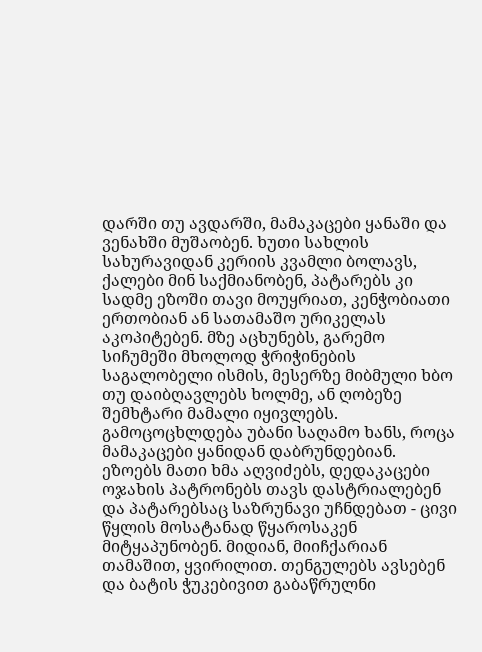დარში თუ ავდარში, მამაკაცები ყანაში და ვენახში მუშაობენ. ხუთი სახლის სახურავიდან კერიის კვამლი ბოლავს, ქალები მინ საქმიანობენ, პატარებს კი სადმე ეზოში თავი მოუყრიათ, კენჭობიათი ერთობიან ან სათამაშო ურიკელას აკოპიტებენ. მზე აცხუნებს, გარემო სიჩუმეში მხოლოდ ჭრიჭინების საგალობელი ისმის, მესერზე მიბმული ხბო თუ დაიბღავლებს ხოლმე, ან ღობეზე შემხტარი მამალი იყივლებს.
გამოცოცხლდება უბანი საღამო ხანს, როცა მამაკაცები ყანიდან დაბრუნდებიან. ეზოებს მათი ხმა აღვიძებს, დედაკაცები ოჯახის პატრონებს თავს დასტრიალებენ და პატარებსაც საზრუნავი უჩნდებათ - ცივი წყლის მოსატანად წყაროსაკენ მიტყაპუნობენ. მიდიან, მიიჩქარიან თამაშით, ყვირილით. თენგულებს ავსებენ და ბატის ჭუკებივით გაბაწრულნი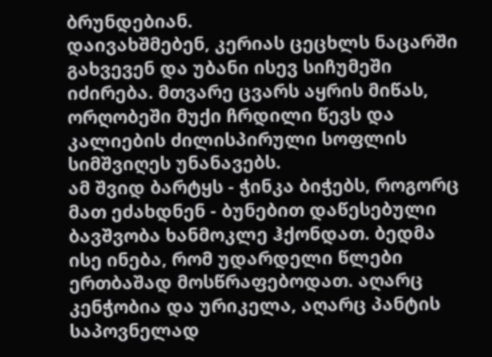ბრუნდებიან.
დაივახშმებენ, კერიას ცეცხლს ნაცარში გახვევენ და უბანი ისევ სიჩუმეში იძირება. მთვარე ცვარს აყრის მიწას, ორღობეში მუქი ჩრდილი წევს და კალიების ძილისპირული სოფლის სიმშვიღეს უნანავებს.
ამ შვიდ ბარტყს - ჭინკა ბიჭებს, როგორც მათ ეძახდნენ - ბუნებით დაწესებული ბავშვობა ხანმოკლე ჰქონდათ. ბედმა ისე ინება, რომ უდარდელი წლები ერთბაშად მოსწრაფებოდათ. აღარც კენჭობია და ურიკელა, აღარც პანტის საპოვნელად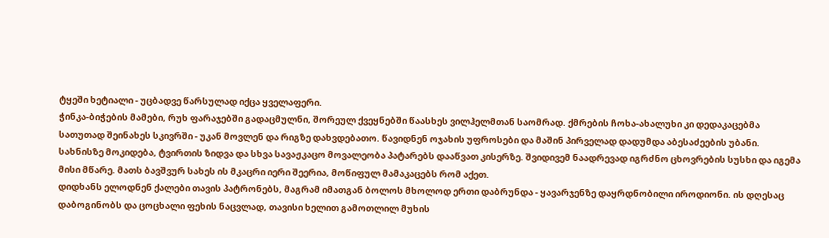ტყეში ხეტიალი - უცბადვე წარსულად იქცა ყველაფერი.
ჭინკა-ბიჭების მამები, რუხ ფარაჯებში გადაცმულნი, შორეულ ქვეყნებში წაასხეს ვილჰელმთან საომრად. ქმრების ჩოხა-ახალუხი კი დედაკაცებმა სათუთად შეინახეს სკივრში - უკან მოვლენ და რიგზე დახვდებათო. წავიდნენ ოჯახის უფროსები და მაშინ პირველად დადუმდა აბესაძეების უბანი.
სახნისზე მოკიდება, ტვირთის ზიდვა და სხვა სავაჟკაცო მოვალეობა პატარებს დააწვათ კისერზე. შვიდივემ ნაადრევად იგრძნო ცხოვრების სუსხი და იგემა მისი მწარე. მათს ბავშვურ სახეს ის მკაცრი იერი შეერია, მოწიფულ მამაკაცებს რომ აქეთ.
დიდხანს ელოდნენ ქალები თავის პატრონებს, მაგრამ იმათგან ბოლოს მხოლოდ ერთი დაბრუნდა - ყავარჯენზე დაყრდნობილი იროდიონი. ის დღესაც დაბოგინობს და ცოცხალი ფეხის ნაცვლად, თავისი ხელით გამოთლილ მუხის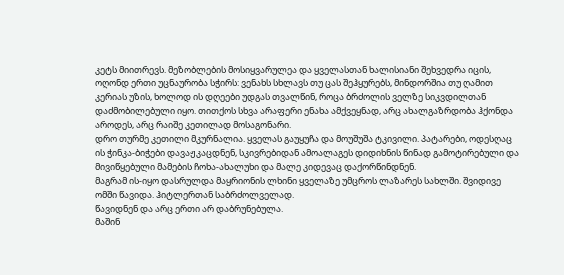კეტს მიითრევს. მეზობლების მოსიყვარულეა და ყველასთან ხალისიანი შეხვედრა იცის, ოღონდ ერთი უცნაურობა სჭირს: ვენახს სხლავს თუ ცას შეჰყურებს, მინდორშია თუ ღამით კერიას უზის, ხოლოდ ის დღეები უდგას თვალწინ, როცა ბრძოლის ველზე სიკვდილთან დაძმობილებული იყო. თითქოს სხვა არაფერი ენახა ამქვეყნად, არც ახალგაზრდობა ჰქონდა აროდეს, არც რაიშე კეთილად მოსაგონარი.
დრო თურმე კეთილი მკურნალია. ყველას გაუყუჩა და მოუშუშა ტკივილი. პატარები, ოდესღაც ის ჭინკა-ბიჭები დავაჟკაცდნენ, სკივრებიდან ამოალაგეს დიდიხნის წინად გამოტირებული და მივიწყებული მამების ჩოხა-ახალუხი და მალე კიდევაც დაქორწინდნენ.
მაგრამ ის-იყო დასრულდა მაყრიონის ლხინი ყველაზე უმცროს ლაზარეს სახლში. შვიდივე ომში წავიდა. ჰიტლერთან საბრძოლველად.
წავიდნენ და არც ერთი არ დაბრუნებულა.
მაშინ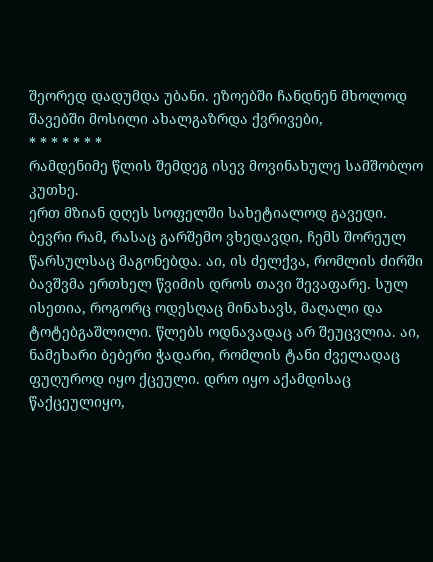შეორედ დადუმდა უბანი. ეზოებში ჩანდნენ მხოლოდ შავებში მოსილი ახალგაზრდა ქვრივები,
* * * * * * *
რამდენიმე წლის შემდეგ ისევ მოვინახულე სამშობლო კუთხე.
ერთ მზიან დღეს სოფელში სახეტიალოდ გავედი.
ბევრი რამ, რასაც გარშემო ვხედავდი, ჩემს შორეულ წარსულსაც მაგონებდა. აი, ის ძელქვა, რომლის ძირში ბავშვმა ერთხელ წვიმის დროს თავი შევაფარე. სულ ისეთია, როგორც ოდესღაც მინახავს, მაღალი და ტოტებგაშლილი. წლებს ოდნავადაც არ შეუცვლია. აი, ნამეხარი ბებერი ჭადარი, რომლის ტანი ძველადაც ფუღუროდ იყო ქცეული. დრო იყო აქამდისაც წაქცეულიყო,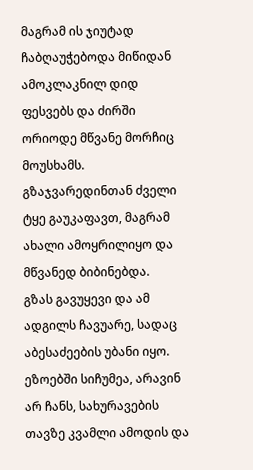მაგრამ ის ჯიუტად ჩაბღაუჭებოდა მიწიდან ამოკლაკნილ დიდ ფესვებს და ძირში ორიოდე მწვანე მორჩიც მოუსხამს. გზაჯვარედინთან ძველი ტყე გაუკაფავთ, მაგრამ ახალი ამოყრილიყო და მწვანედ ბიბინებდა.
გზას გავუყევი და ამ ადგილს ჩავუარე, სადაც აბესაძეების უბანი იყო. ეზოებში სიჩუმეა, არავინ არ ჩანს, სახურავების თავზე კვამლი ამოდის და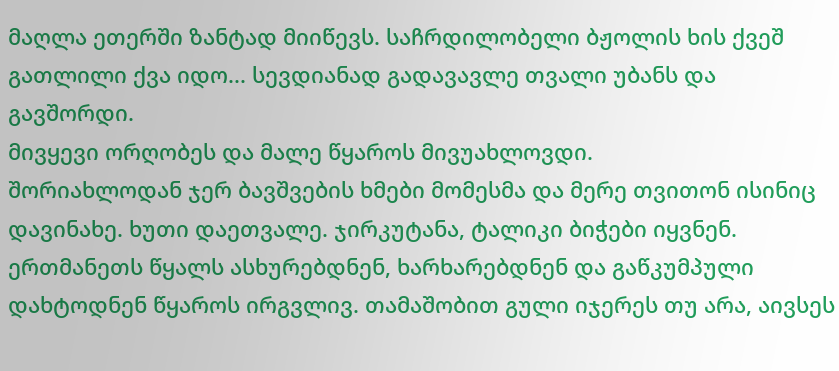მაღლა ეთერში ზანტად მიიწევს. საჩრდილობელი ბჟოლის ხის ქვეშ გათლილი ქვა იდო... სევდიანად გადავავლე თვალი უბანს და გავშორდი.
მივყევი ორღობეს და მალე წყაროს მივუახლოვდი.
შორიახლოდან ჯერ ბავშვების ხმები მომესმა და მერე თვითონ ისინიც დავინახე. ხუთი დაეთვალე. ჯირკუტანა, ტალიკი ბიჭები იყვნენ. ერთმანეთს წყალს ასხურებდნენ, ხარხარებდნენ და გაწკუმპული დახტოდნენ წყაროს ირგვლივ. თამაშობით გული იჯერეს თუ არა, აივსეს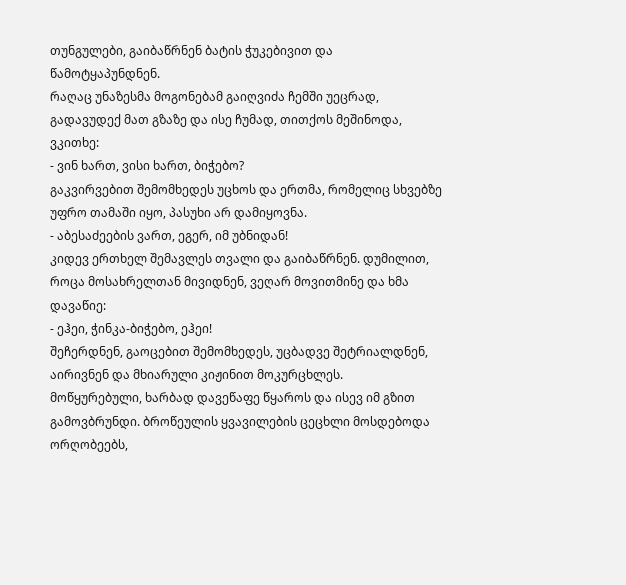თუნგულები, გაიბაწრნენ ბატის ჭუკებივით და წამოტყაპუნდნენ.
რაღაც უნაზესმა მოგონებამ გაიღვიძა ჩემში უეცრად, გადავუდექ მათ გზაზე და ისე ჩუმად, თითქოს მეშინოდა, ვკითხე:
- ვინ ხართ, ვისი ხართ, ბიჭებო?
გაკვირვებით შემომხედეს უცხოს და ერთმა, რომელიც სხვებზე უფრო თამაში იყო, პასუხი არ დამიყოვნა.
- აბესაძეების ვართ, ეგერ, იმ უბნიდან!
კიდევ ერთხელ შემავლეს თვალი და გაიბაწრნენ. დუმილით, როცა მოსახრელთან მივიდნენ, ვეღარ მოვითმინე და ხმა დავაწიე:
- ეჰეი, ჭინკა-ბიჭებო, ეჰეი!
შეჩერდნენ, გაოცებით შემომხედეს, უცბადვე შეტრიალდნენ, აირივნენ და მხიარული კიჟინით მოკურცხლეს.
მოწყურებული, ხარბად დავეწაფე წყაროს და ისევ იმ გზით გამოვბრუნდი. ბროწეულის ყვავილების ცეცხლი მოსდებოდა ორღობეებს,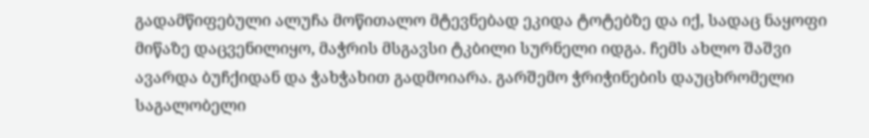გადამწიფებული ალუჩა მოწითალო მტევნებად ეკიდა ტოტებზე და იქ, სადაც ნაყოფი მიწაზე დაცვენილიყო, მაჭრის მსგავსი ტკბილი სურნელი იდგა. ჩემს ახლო შაშვი ავარდა ბუჩქიდან და ჭახჭახით გადმოიარა. გარშემო ჭრიჭინების დაუცხრომელი საგალობელი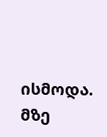ისმოდა. მზე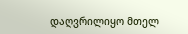დაღვრილიყო მთელ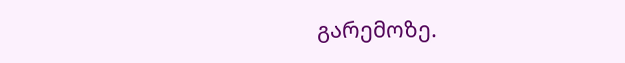გარემოზე.